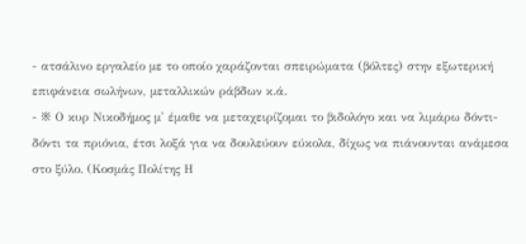- ατσάλινο εργαλείο με το οποίο χαράζονται σπειρώματα (βόλτες) στην εξωτερική επιφάνεια σωλήνων, μεταλλικών ράβδων κ.ά.
- ※ Ο κυρ Νικοδήμος μ' έμαθε να μεταχειρίζομαι το βιδολόγο και να λιμάρω δόντι-δόντι τα πριόνια, έτσι λοξά για να δουλεύουν εύκολα, δίχως να πιάνουνται ανάμεσα στο ξύλο. (Κοσμάς Πολίτης Η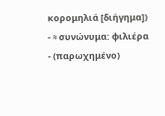κορομηλιά [διήγημα])
- ≈ συνώνυμα: φιλιέρα
- (παρωχημένο)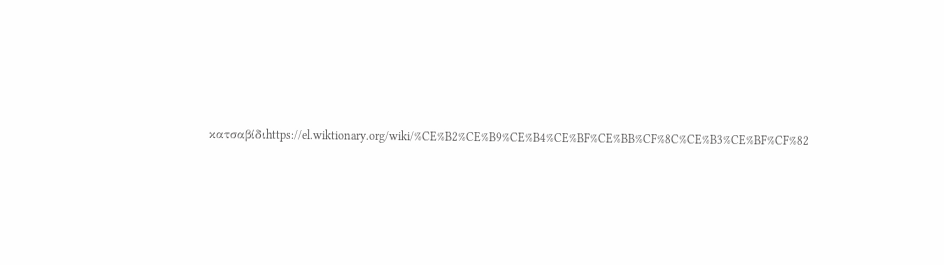κατσαβίδιhttps://el.wiktionary.org/wiki/%CE%B2%CE%B9%CE%B4%CE%BF%CE%BB%CF%8C%CE%B3%CE%BF%CF%82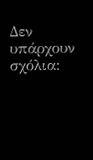Δεν υπάρχουν σχόλια: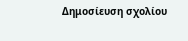Δημοσίευση σχολίου